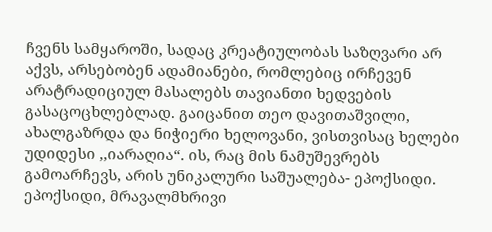ჩვენს სამყაროში, სადაც კრეატიულობას საზღვარი არ აქვს, არსებობენ ადამიანები, რომლებიც ირჩევენ არატრადიციულ მასალებს თავიანთი ხედვების გასაცოცხლებლად. გაიცანით თეო დავითაშვილი, ახალგაზრდა და ნიჭიერი ხელოვანი, ვისთვისაც ხელები უდიდესი ,,იარაღია“. ის, რაც მის ნამუშევრებს გამოარჩევს, არის უნიკალური საშუალება- ეპოქსიდი.
ეპოქსიდი, მრავალმხრივი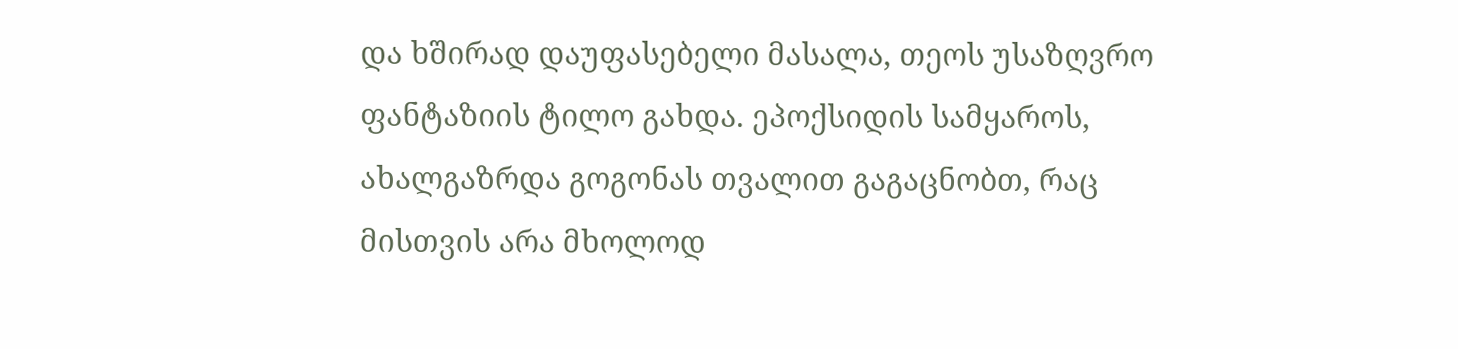და ხშირად დაუფასებელი მასალა, თეოს უსაზღვრო ფანტაზიის ტილო გახდა. ეპოქსიდის სამყაროს, ახალგაზრდა გოგონას თვალით გაგაცნობთ, რაც მისთვის არა მხოლოდ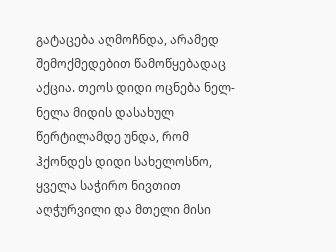გატაცება აღმოჩნდა, არამედ შემოქმედებით წამოწყებადაც აქცია. თეოს დიდი ოცნება ნელ-ნელა მიდის დასახულ წერტილამდე უნდა, რომ ჰქონდეს დიდი სახელოსნო, ყველა საჭირო ნივთით აღჭურვილი და მთელი მისი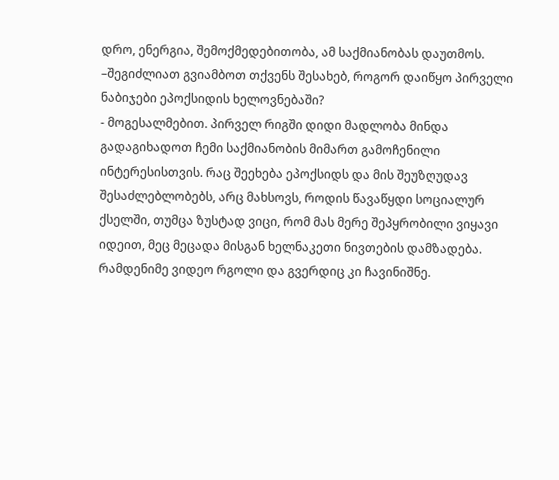დრო, ენერგია, შემოქმედებითობა, ამ საქმიანობას დაუთმოს.
–შეგიძლიათ გვიამბოთ თქვენს შესახებ, როგორ დაიწყო პირველი ნაბიჯები ეპოქსიდის ხელოვნებაში?
- მოგესალმებით. პირველ რიგში დიდი მადლობა მინდა გადაგიხადოთ ჩემი საქმიანობის მიმართ გამოჩენილი ინტერესისთვის. რაც შეეხება ეპოქსიდს და მის შეუზღუდავ შესაძლებლობებს, არც მახსოვს, როდის წავაწყდი სოციალურ ქსელში, თუმცა ზუსტად ვიცი, რომ მას მერე შეპყრობილი ვიყავი იდეით, მეც მეცადა მისგან ხელნაკეთი ნივთების დამზადება. რამდენიმე ვიდეო რგოლი და გვერდიც კი ჩავინიშნე.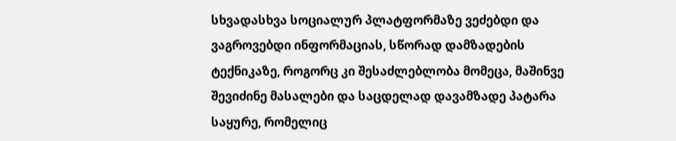სხვადასხვა სოციალურ პლატფორმაზე ვეძებდი და ვაგროვებდი ინფორმაციას, სწორად დამზადების ტექნიკაზე, როგორც კი შესაძლებლობა მომეცა, მაშინვე შევიძინე მასალები და საცდელად დავამზადე პატარა საყურე, რომელიც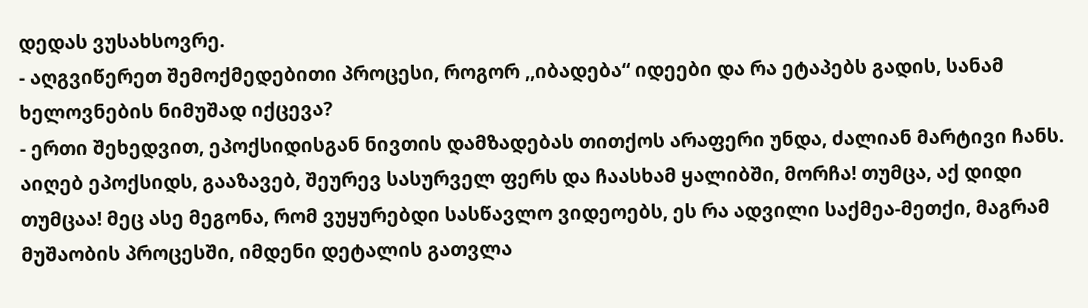დედას ვუსახსოვრე.
- აღგვიწერეთ შემოქმედებითი პროცესი, როგორ ,,იბადება“ იდეები და რა ეტაპებს გადის, სანამ ხელოვნების ნიმუშად იქცევა?
- ერთი შეხედვით, ეპოქსიდისგან ნივთის დამზადებას თითქოს არაფერი უნდა, ძალიან მარტივი ჩანს. აიღებ ეპოქსიდს, გააზავებ, შეურევ სასურველ ფერს და ჩაასხამ ყალიბში, მორჩა! თუმცა, აქ დიდი თუმცაა! მეც ასე მეგონა, რომ ვუყურებდი სასწავლო ვიდეოებს, ეს რა ადვილი საქმეა-მეთქი, მაგრამ მუშაობის პროცესში, იმდენი დეტალის გათვლა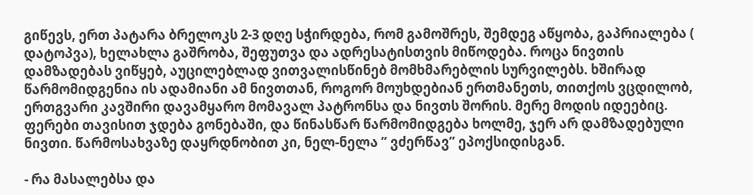გიწევს, ერთ პატარა ბრელოკს 2-3 დღე სჭირდება, რომ გამოშრეს, შემდეგ აწყობა, გაპრიალება ( დატოპვა), ხელახლა გაშრობა, შეფუთვა და ადრესატისთვის მიწოდება. როცა ნივთის დამზადებას ვიწყებ, აუცილებლად ვითვალისწინებ მომხმარებლის სურვილებს. ხშირად წარმომიდგენია ის ადამიანი ამ ნივთთან, როგორ მოუხდებიან ერთმანეთს, თითქოს ვცდილობ, ერთგვარი კავშირი დავამყარო მომავალ პატრონსა და ნივთს შორის. მერე მოდის იდეებიც. ფერები თავისით ჯდება გონებაში, და წინასწარ წარმომიდგება ხოლმე, ჯერ არ დამზადებული ნივთი. წარმოსახვაზე დაყრდნობით კი, ნელ-ნელა ” ვძერწავ” ეპოქსიდისგან.

- რა მასალებსა და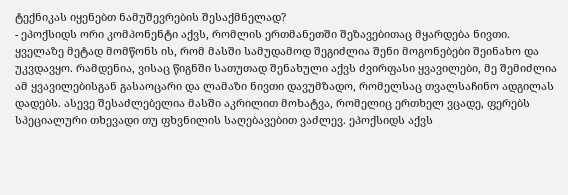ტექნიკას იყენებთ ნამუშევრების შესაქმნელად?
- ეპოქსიდს ორი კომპონენტი აქვს, რომლის ერთმანეთში შეზავებითაც მყარდება ნივთი. ყველაზე მეტად მომწონს ის, რომ მასში სამუდამოდ შეგიძლია შენი მოგონებები შეინახო და უკვდავყო. რამდენია, ვისაც წიგნში სათუთად შენახული აქვს ძვირფასი ყვავილები, მე შემიძლია ამ ყვავილებისგან გასაოცარი და ლამაზი ნივთი დავუმზადო, რომელსაც თვალსაჩინო ადგილას დადებს. ასევე შესაძლებელია მასში აკრილით მოხატვა, რომელიც ერთხელ ვცადე, ფერებს სპეციალური თხევადი თუ ფხვნილის საღებავებით ვაძლევ. ეპოქსიდს აქვს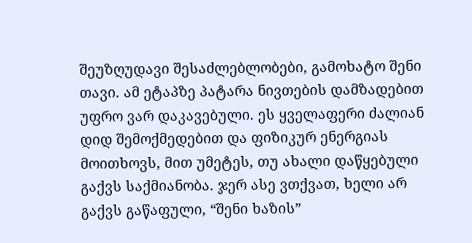შეუზღუდავი შესაძლებლობები, გამოხატო შენი თავი. ამ ეტაპზე პატარა ნივთების დამზადებით უფრო ვარ დაკავებული. ეს ყველაფერი ძალიან დიდ შემოქმედებით და ფიზიკურ ენერგიას მოითხოვს, მით უმეტეს, თუ ახალი დაწყებული გაქვს საქმიანობა. ჯერ ასე ვთქვათ, ხელი არ გაქვს გაწაფული, “შენი ხაზის”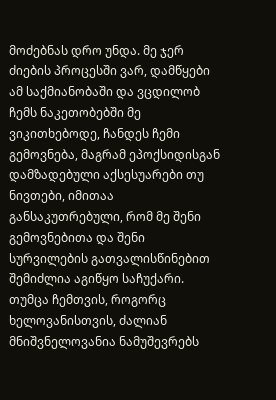მოძებნას დრო უნდა. მე ჯერ ძიების პროცესში ვარ, დამწყები ამ საქმიანობაში და ვცდილობ ჩემს ნაკეთობებში მე ვიკითხებოდე, ჩანდეს ჩემი გემოვნება, მაგრამ ეპოქსიდისგან დამზადებული აქსესუარები თუ ნივთები, იმითაა განსაკუთრებული, რომ მე შენი გემოვნებითა და შენი სურვილების გათვალისწინებით შემიძლია აგიწყო საჩუქარი. თუმცა ჩემთვის, როგორც ხელოვანისთვის, ძალიან მნიშვნელოვანია ნამუშევრებს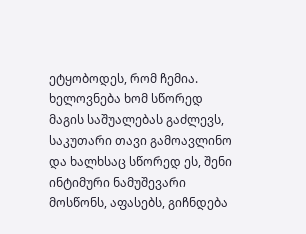ეტყობოდეს, რომ ჩემია. ხელოვნება ხომ სწორედ მაგის საშუალებას გაძლევს, საკუთარი თავი გამოავლინო და ხალხსაც სწორედ ეს, შენი ინტიმური ნამუშევარი მოსწონს, აფასებს, გიჩნდება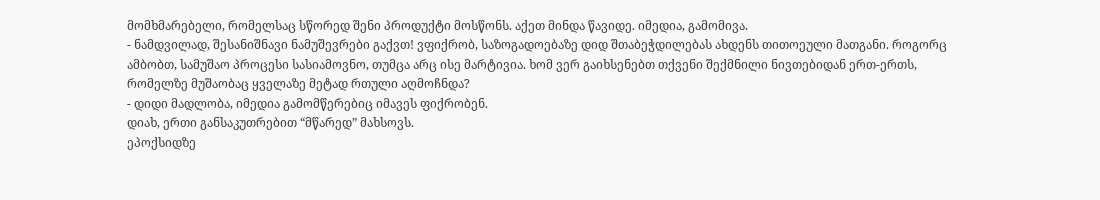მომხმარებელი, რომელსაც სწორედ შენი პროდუქტი მოსწონს. აქეთ მინდა წავიდე. იმედია, გამომივა.
- ნამდვილად, შესანიშნავი ნამუშევრები გაქვთ! ვფიქრობ, საზოგადოებაზე დიდ შთაბეჭდილებას ახდენს თითოეული მათგანი. როგორც ამბობთ, სამუშაო პროცესი სასიამოვნო, თუმცა არც ისე მარტივია. ხომ ვერ გაიხსენებთ თქვენი შექმნილი ნივთებიდან ერთ-ერთს, რომელზე მუშაობაც ყველაზე მეტად რთული აღმოჩნდა?
- დიდი მადლობა, იმედია გამომწერებიც იმავეს ფიქრობენ.
დიახ, ერთი განსაკუთრებით “მწარედ” მახსოვს.
ეპოქსიდზე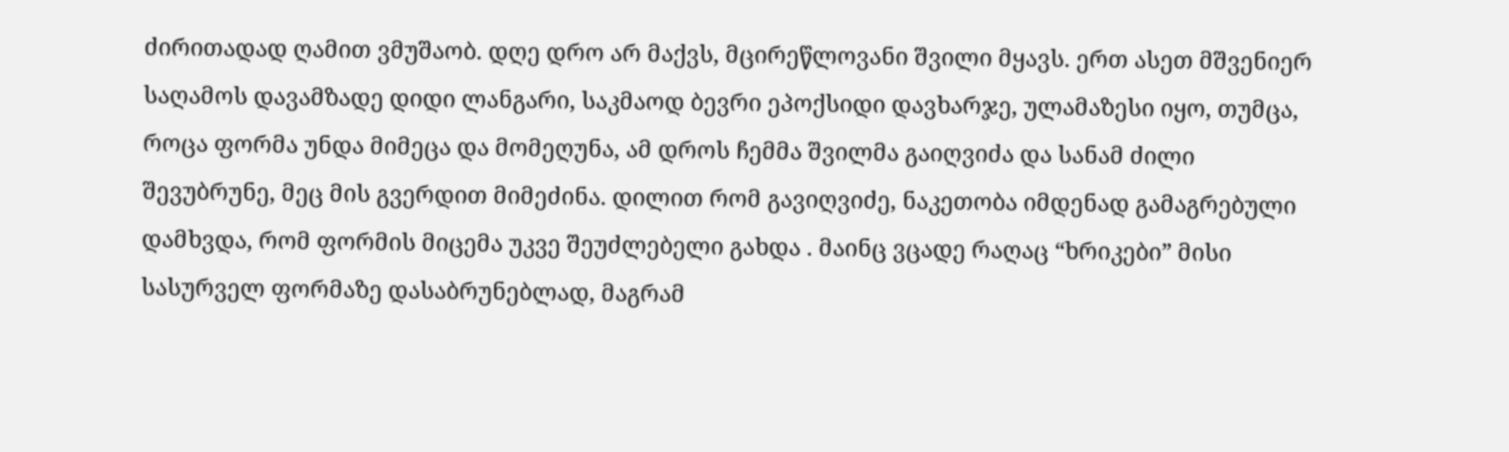ძირითადად ღამით ვმუშაობ. დღე დრო არ მაქვს, მცირეწლოვანი შვილი მყავს. ერთ ასეთ მშვენიერ საღამოს დავამზადე დიდი ლანგარი, საკმაოდ ბევრი ეპოქსიდი დავხარჯე, ულამაზესი იყო, თუმცა, როცა ფორმა უნდა მიმეცა და მომეღუნა, ამ დროს ჩემმა შვილმა გაიღვიძა და სანამ ძილი შევუბრუნე, მეც მის გვერდით მიმეძინა. დილით რომ გავიღვიძე, ნაკეთობა იმდენად გამაგრებული დამხვდა, რომ ფორმის მიცემა უკვე შეუძლებელი გახდა . მაინც ვცადე რაღაც “ხრიკები” მისი სასურველ ფორმაზე დასაბრუნებლად, მაგრამ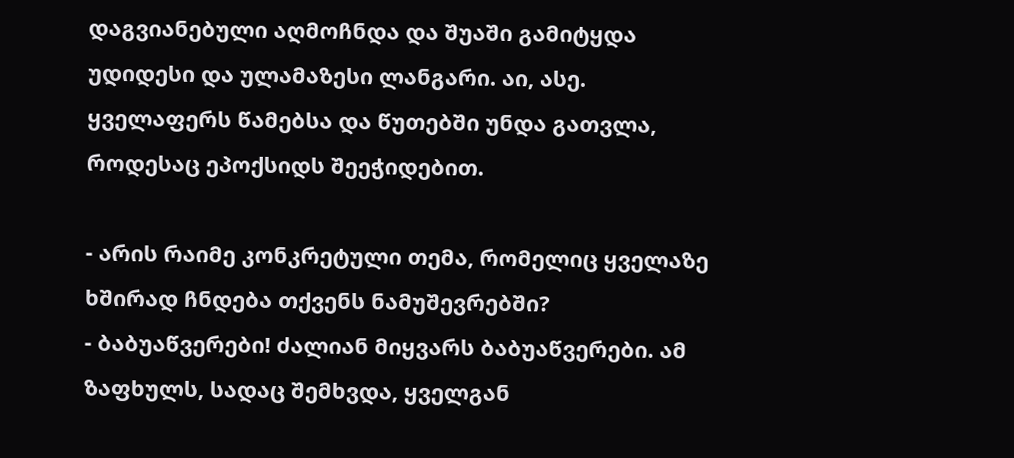დაგვიანებული აღმოჩნდა და შუაში გამიტყდა უდიდესი და ულამაზესი ლანგარი. აი, ასე. ყველაფერს წამებსა და წუთებში უნდა გათვლა, როდესაც ეპოქსიდს შეეჭიდებით.

- არის რაიმე კონკრეტული თემა, რომელიც ყველაზე ხშირად ჩნდება თქვენს ნამუშევრებში?
- ბაბუაწვერები! ძალიან მიყვარს ბაბუაწვერები. ამ ზაფხულს, სადაც შემხვდა, ყველგან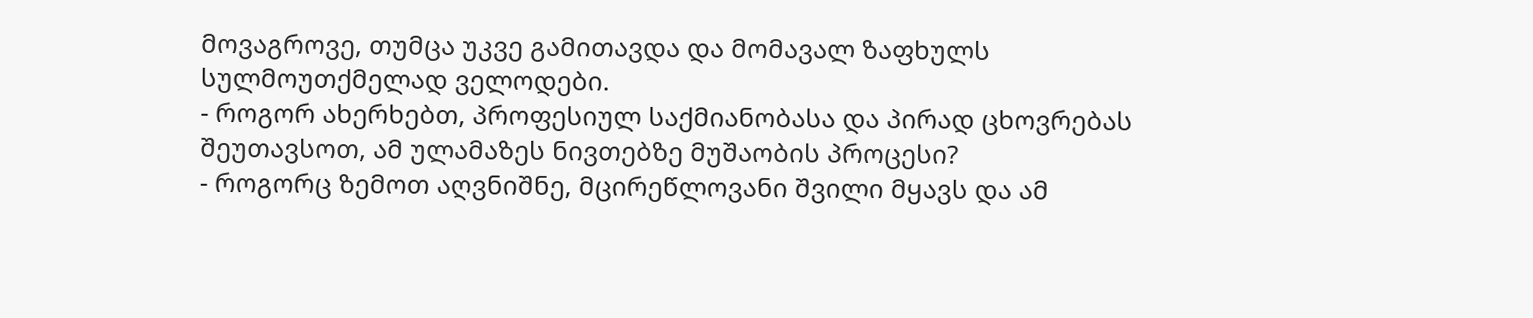მოვაგროვე, თუმცა უკვე გამითავდა და მომავალ ზაფხულს სულმოუთქმელად ველოდები.
- როგორ ახერხებთ, პროფესიულ საქმიანობასა და პირად ცხოვრებას შეუთავსოთ, ამ ულამაზეს ნივთებზე მუშაობის პროცესი?
- როგორც ზემოთ აღვნიშნე, მცირეწლოვანი შვილი მყავს და ამ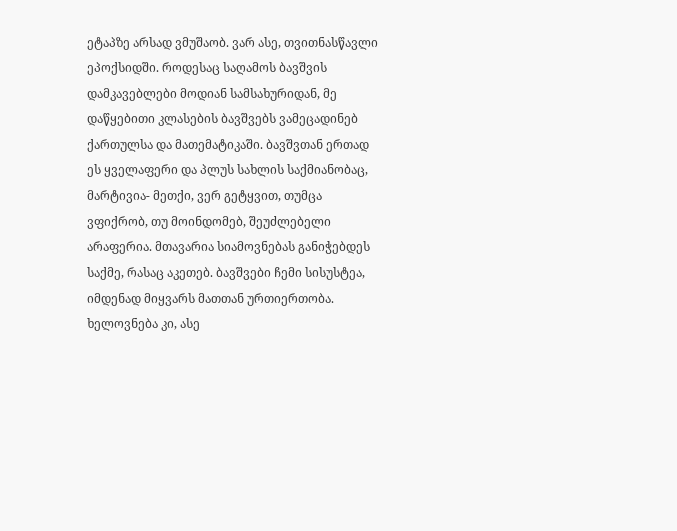ეტაპზე არსად ვმუშაობ. ვარ ასე, თვითნასწავლი ეპოქსიდში. როდესაც საღამოს ბავშვის დამკავებლები მოდიან სამსახურიდან, მე დაწყებითი კლასების ბავშვებს ვამეცადინებ ქართულსა და მათემატიკაში. ბავშვთან ერთად ეს ყველაფერი და პლუს სახლის საქმიანობაც, მარტივია- მეთქი, ვერ გეტყვით, თუმცა ვფიქრობ, თუ მოინდომებ, შეუძლებელი არაფერია. მთავარია სიამოვნებას განიჭებდეს საქმე, რასაც აკეთებ. ბავშვები ჩემი სისუსტეა, იმდენად მიყვარს მათთან ურთიერთობა. ხელოვნება კი, ასე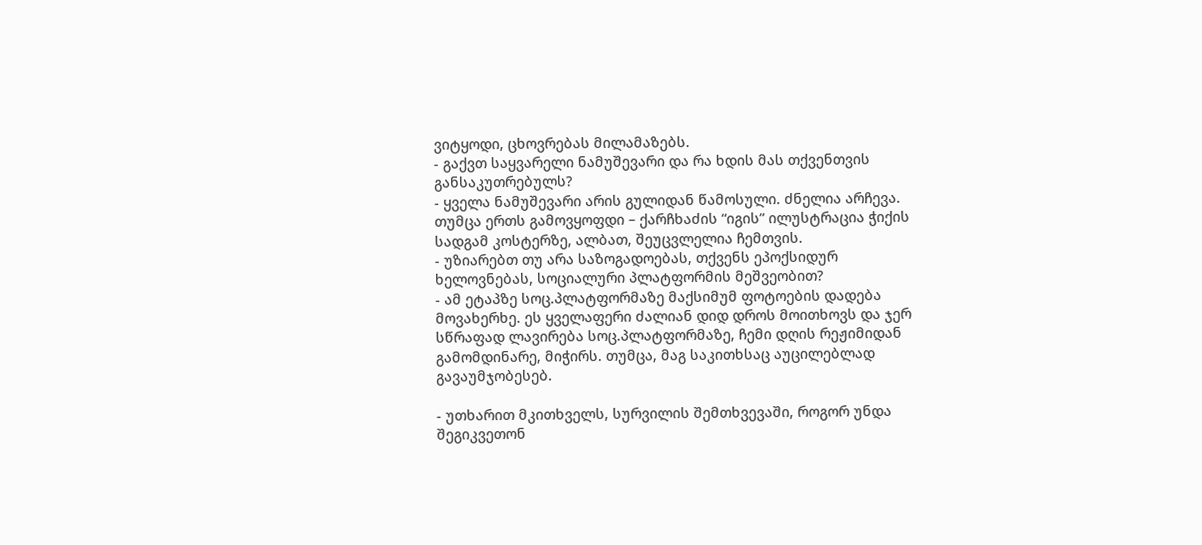ვიტყოდი, ცხოვრებას მილამაზებს.
- გაქვთ საყვარელი ნამუშევარი და რა ხდის მას თქვენთვის განსაკუთრებულს?
- ყველა ნამუშევარი არის გულიდან წამოსული. ძნელია არჩევა. თუმცა ერთს გამოვყოფდი – ქარჩხაძის “იგის” ილუსტრაცია ჭიქის სადგამ კოსტერზე, ალბათ, შეუცვლელია ჩემთვის.
- უზიარებთ თუ არა საზოგადოებას, თქვენს ეპოქსიდურ ხელოვნებას, სოციალური პლატფორმის მეშვეობით?
- ამ ეტაპზე სოც.პლატფორმაზე მაქსიმუმ ფოტოების დადება მოვახერხე. ეს ყველაფერი ძალიან დიდ დროს მოითხოვს და ჯერ სწრაფად ლავირება სოც.პლატფორმაზე, ჩემი დღის რეჟიმიდან გამომდინარე, მიჭირს. თუმცა, მაგ საკითხსაც აუცილებლად გავაუმჯობესებ.

- უთხარით მკითხველს, სურვილის შემთხვევაში, როგორ უნდა შეგიკვეთონ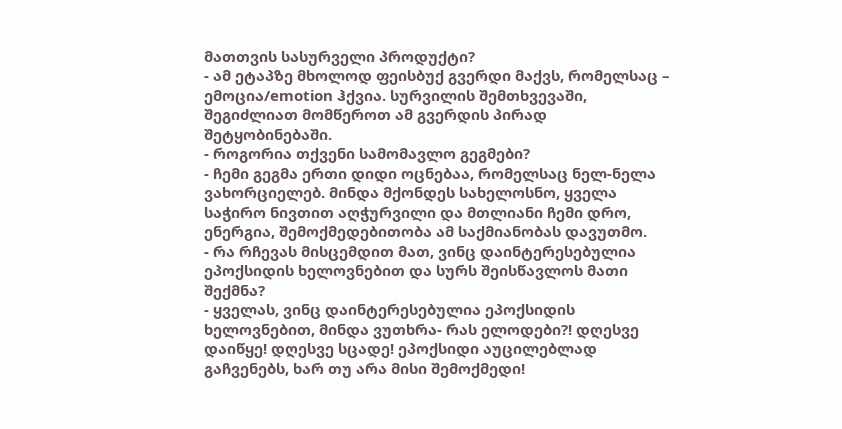მათთვის სასურველი პროდუქტი?
- ამ ეტაპზე მხოლოდ ფეისბუქ გვერდი მაქვს, რომელსაც – ემოცია/emotion ჰქვია. სურვილის შემთხვევაში, შეგიძლიათ მომწეროთ ამ გვერდის პირად შეტყობინებაში.
- როგორია თქვენი სამომავლო გეგმები?
- ჩემი გეგმა ერთი დიდი ოცნებაა, რომელსაც ნელ-ნელა ვახორციელებ. მინდა მქონდეს სახელოსნო, ყველა საჭირო ნივთით აღჭურვილი და მთლიანი ჩემი დრო, ენერგია, შემოქმედებითობა ამ საქმიანობას დავუთმო.
- რა რჩევას მისცემდით მათ, ვინც დაინტერესებულია ეპოქსიდის ხელოვნებით და სურს შეისწავლოს მათი შექმნა?
- ყველას, ვინც დაინტერესებულია ეპოქსიდის ხელოვნებით, მინდა ვუთხრა- რას ელოდები?! დღესვე დაიწყე! დღესვე სცადე! ეპოქსიდი აუცილებლად გაჩვენებს, ხარ თუ არა მისი შემოქმედი!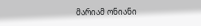მარიამ ონიანი